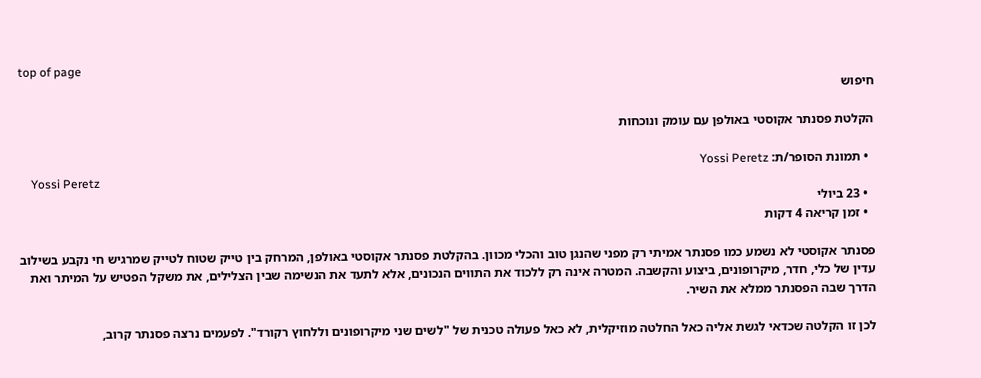top of page
חיפוש

הקלטת פסנתר אקוסטי באולפן עם עומק ונוכחות

  • תמונת הסופר/ת: Yossi Peretz
    Yossi Peretz
  • 23 ביולי
  • זמן קריאה 4 דקות

פסנתר אקוסטי לא נשמע כמו פסנתר אמיתי רק מפני שהנגן טוב והכלי מכוון. בהקלטת פסנתר אקוסטי באולפן, המרחק בין טייק שטוח לטייק שמרגיש חי נקבע בשילוב עדין של כלי, חדר, מיקרופונים, ביצוע והקשבה. המטרה אינה רק ללכוד את התווים הנכונים, אלא לתעד את הנשימה שבין הצלילים, את משקל הפטיש על המיתר ואת הדרך שבה הפסנתר ממלא את השיר.

לכן זו הקלטה שכדאי לגשת אליה כאל החלטה מוזיקלית, לא כאל פעולה טכנית של "לשים שני מיקרופונים וללחוץ רקורד". לפעמים נרצה פסנתר קרוב,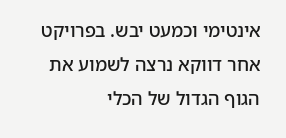אינטימי וכמעט יבש. בפרויקט אחר דווקא נרצה לשמוע את הגוף הגדול של הכלי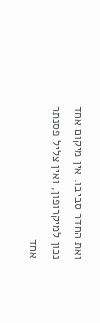ואת החדר סביבו. אין מיקום אחד נכון למיקרופון, ואין צליל פסנתר אחד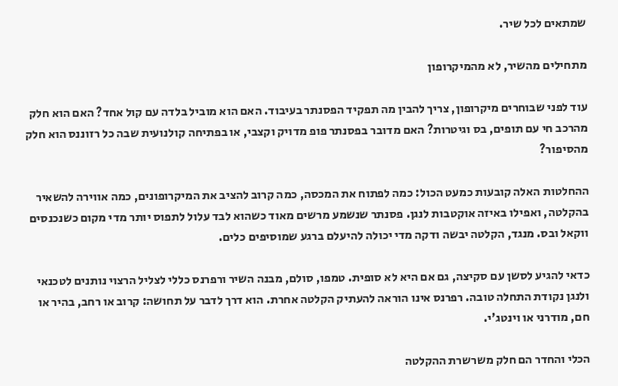שמתאים לכל שיר.

מתחילים מהשיר, לא מהמיקרופון

עוד לפני שבוחרים מיקרופון, צריך להבין מה תפקיד הפסנתר בעיבוד. האם הוא מוביל בלדה עם קול אחד? האם הוא חלק מהרכב חי עם תופים, בס וגיטרות? האם מדובר בפסנתר פופ מדויק וקצבי, או בפתיחה קולנועית שבה כל רזוננס הוא חלק מהסיפור?

ההחלטות האלה קובעות כמעט הכול: כמה לפתוח את המכסה, כמה קרוב להציב את המיקרופונים, כמה אווירה להשאיר בהקלטה, ואפילו באיזה אוקטבות לנגן. פסנתר שנשמע מרשים מאוד כשהוא לבד עלול לתפוס יותר מדי מקום כשנכנסים ווקאל ובס. מנגד, הקלטה יבשה ודקה מדי יכולה להיעלם ברגע שמוסיפים כלים.

כדאי להגיע לסשן עם סקיצה, גם אם היא לא סופית. טמפו, סולם, מבנה השיר ורפרנס כללי לצליל הרצוי נותנים לטכנאי ולנגן נקודת התחלה טובה. רפרנס אינו הוראה להעתיק הקלטה אחרת. הוא דרך לדבר על תחושה: קרוב או רחב, בהיר או חם, מודרני או וינטג'י.

הכלי והחדר הם חלק משרשרת ההקלטה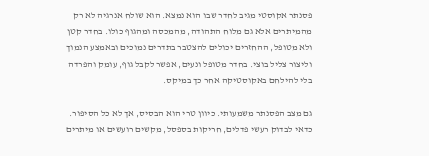פסנתר אקוסטי מגיב לחדר שבו הוא נמצא. הוא שולח אנרגיה לא רק מהמיתרים אלא גם מלוח התהודה, מהמכסה ומהגוף כולו. בחדר קטן ולא מטופל, ההחזרים יכולים להצטבר בתדרים נמוכים ובאמצע הנמוך וליצור צליל בוצי. בחדר מטופל ונעים, אפשר לקבל גוף, עומק והפרדה בלי להילחם באקוסטיקה אחר כך במיקס.

גם מצב הפסנתר משמעותי. כיוון טרי הוא הבסיס, אך לא כל הסיפור. כדאי לבדוק רעשי פדלים, חריקות בספסל, מקשים רועשים או מיתרים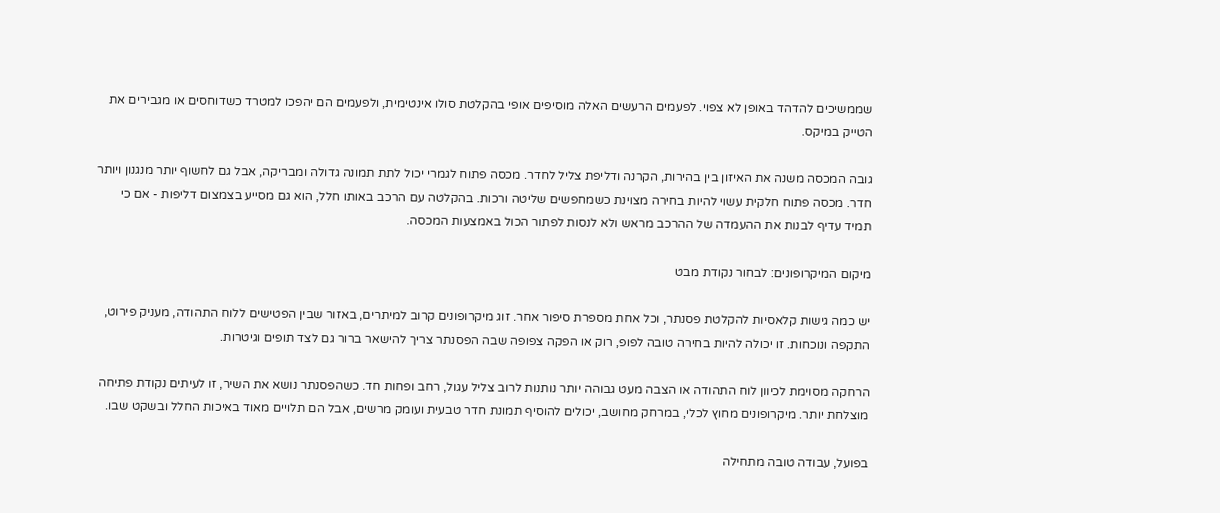שממשיכים להדהד באופן לא צפוי. לפעמים הרעשים האלה מוסיפים אופי בהקלטת סולו אינטימית, ולפעמים הם יהפכו למטרד כשדוחסים או מגבירים את הטייק במיקס.

גובה המכסה משנה את האיזון בין בהירות, הקרנה ודליפת צליל לחדר. מכסה פתוח לגמרי יכול לתת תמונה גדולה ומבריקה, אבל גם לחשוף יותר מנגנון ויותר חדר. מכסה פתוח חלקית עשוי להיות בחירה מצוינת כשמחפשים שליטה ורכות. בהקלטה עם הרכב באותו חלל, הוא גם מסייע בצמצום דליפות - אם כי תמיד עדיף לבנות את ההעמדה של ההרכב מראש ולא לנסות לפתור הכול באמצעות המכסה.

מיקום המיקרופונים: לבחור נקודת מבט

יש כמה גישות קלאסיות להקלטת פסנתר, וכל אחת מספרת סיפור אחר. זוג מיקרופונים קרוב למיתרים, באזור שבין הפטישים ללוח התהודה, מעניק פירוט, התקפה ונוכחות. זו יכולה להיות בחירה טובה לפופ, רוק או הפקה צפופה שבה הפסנתר צריך להישאר ברור גם לצד תופים וגיטרות.

הרחקה מסוימת לכיוון לוח התהודה או הצבה מעט גבוהה יותר נותנות לרוב צליל עגול, רחב ופחות חד. כשהפסנתר נושא את השיר, זו לעיתים נקודת פתיחה מוצלחת יותר. מיקרופונים מחוץ לכלי, במרחק מחושב, יכולים להוסיף תמונת חדר טבעית ועומק מרשים, אבל הם תלויים מאוד באיכות החלל ובשקט שבו.

בפועל, עבודה טובה מתחילה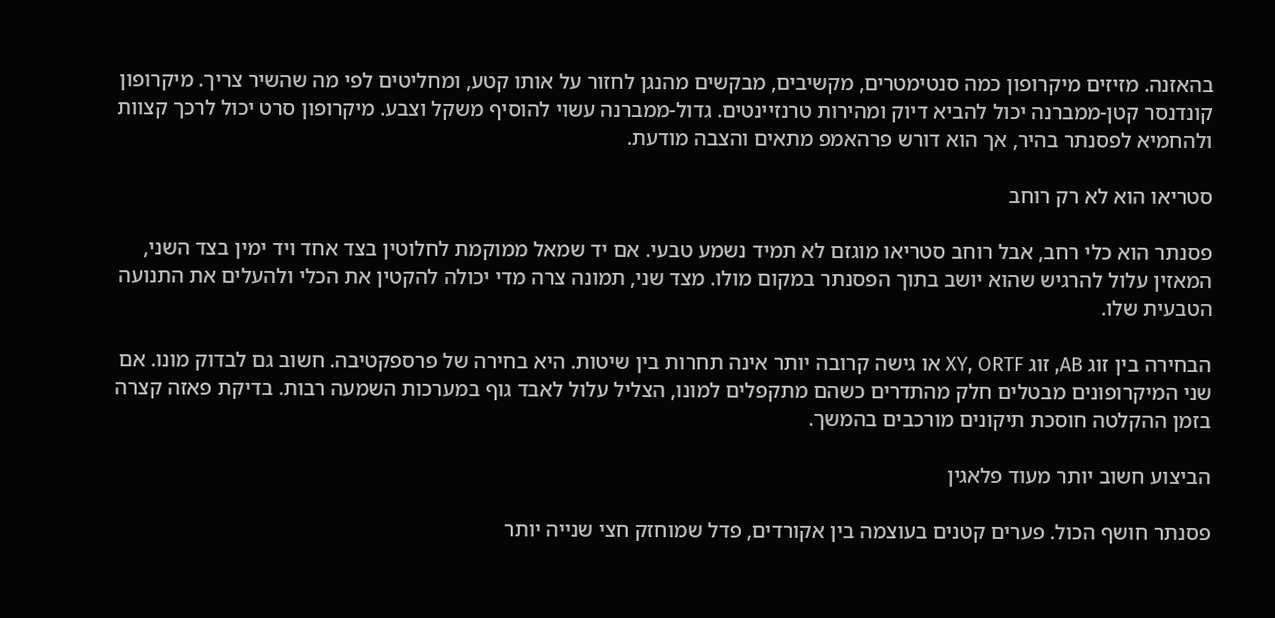בהאזנה. מזיזים מיקרופון כמה סנטימטרים, מקשיבים, מבקשים מהנגן לחזור על אותו קטע, ומחליטים לפי מה שהשיר צריך. מיקרופון קונדנסר קטן-ממברנה יכול להביא דיוק ומהירות טרנזיינטים. גדול-ממברנה עשוי להוסיף משקל וצבע. מיקרופון סרט יכול לרכך קצוות ולהחמיא לפסנתר בהיר, אך הוא דורש פרהאמפ מתאים והצבה מודעת.

סטריאו הוא לא רק רוחב

פסנתר הוא כלי רחב, אבל רוחב סטריאו מוגזם לא תמיד נשמע טבעי. אם יד שמאל ממוקמת לחלוטין בצד אחד ויד ימין בצד השני, המאזין עלול להרגיש שהוא יושב בתוך הפסנתר במקום מולו. מצד שני, תמונה צרה מדי יכולה להקטין את הכלי ולהעלים את התנועה הטבעית שלו.

הבחירה בין זוג AB, זוג XY, ORTF או גישה קרובה יותר אינה תחרות בין שיטות. היא בחירה של פרספקטיבה. חשוב גם לבדוק מונו. אם שני המיקרופונים מבטלים חלק מהתדרים כשהם מתקפלים למונו, הצליל עלול לאבד גוף במערכות השמעה רבות. בדיקת פאזה קצרה בזמן ההקלטה חוסכת תיקונים מורכבים בהמשך.

הביצוע חשוב יותר מעוד פלאגין

פסנתר חושף הכול. פערים קטנים בעוצמה בין אקורדים, פדל שמוחזק חצי שנייה יותר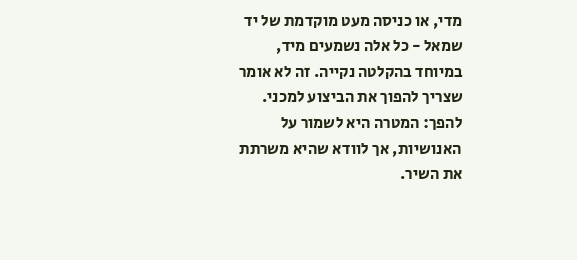מדי, או כניסה מעט מוקדמת של יד שמאל - כל אלה נשמעים מיד, במיוחד בהקלטה נקייה. זה לא אומר שצריך להפוך את הביצוע למכני. להפך: המטרה היא לשמור על האנושיות, אך לוודא שהיא משרתת את השיר.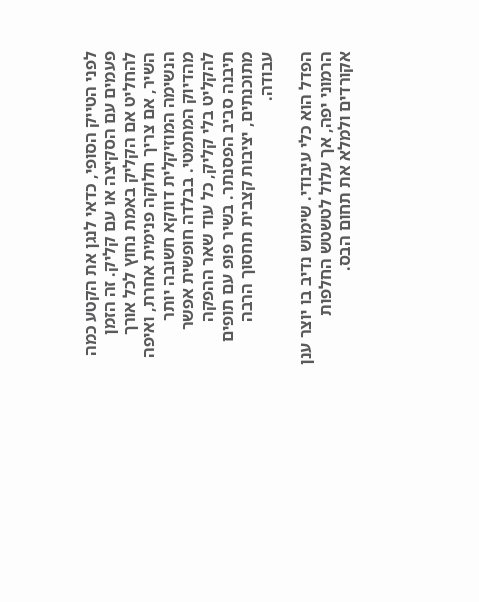לפני הטייק הסופי, כדאי לנגן את הקטע כמה פעמים עם הסקיצה או עם קליק. זה הזמן להחליט אם הקליק באמת נחוץ לכל אורך השיר, אם צריך חלוקה פנימית אחרת, ואיפה הנשימה המוזיקלית דווקא חשובה יותר מהדיוק המתמטי. בבלדה חופשית אפשר להקליט בלי קליק, כל עוד שאר ההפקה תיבנה סביב הפסנתר. בשיר פופ עם תופים מתוכנתים, יציבות קצבית תחסוך הרבה עבודה.

הפדל הוא כלי עיבודי. שימוש נדיב בו יוצר ענן הרמוני יפה, אך עלול לטשטש החלפות אקורדים ולמלא את תחום הבס.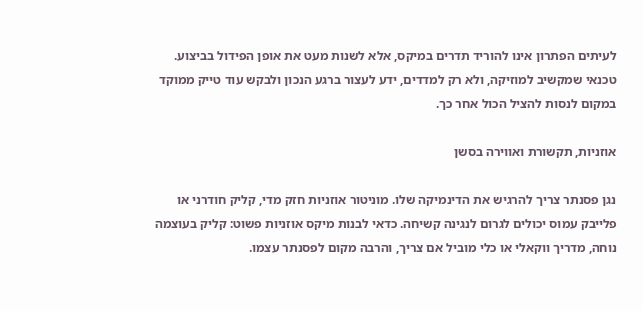לעיתים הפתרון אינו להוריד תדרים במיקס, אלא לשנות מעט את אופן הפידול בביצוע. טכנאי שמקשיב למוזיקה, ולא רק למדדים, ידע לעצור ברגע הנכון ולבקש עוד טייק ממוקד במקום לנסות להציל הכול אחר כך.

אוזניות, תקשורת ואווירה בסשן

נגן פסנתר צריך להרגיש את הדינמיקה שלו. מוניטור אוזניות חזק מדי, קליק חודרני או פלייבק עמוס יכולים לגרום לנגינה קשיחה. כדאי לבנות מיקס אוזניות פשוט: קליק בעוצמה נוחה, מדריך ווקאלי או כלי מוביל אם צריך, והרבה מקום לפסנתר עצמו.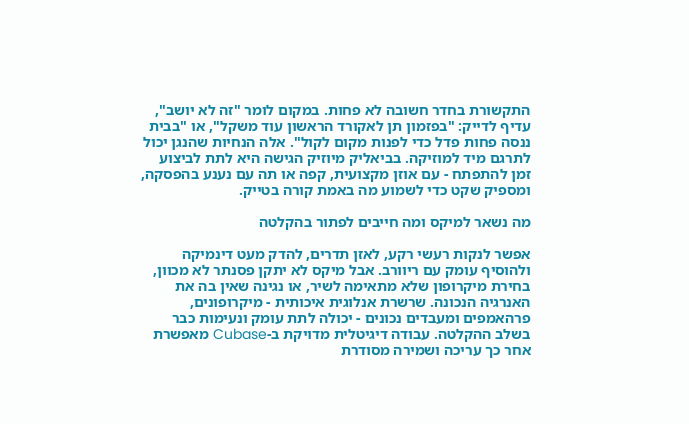התקשורת בחדר חשובה לא פחות. במקום לומר "זה לא יושב", עדיף לדייק: "בפזמון תן לאקורד הראשון עוד משקל", או "בבית ננסה פחות פדל כדי לפנות מקום לקול". אלה הנחיות שהנגן יכול לתרגם מיד למוזיקה. בביאליק מיוזיק הגישה היא לתת לביצוע זמן להתפתח - עם אוזן מקצועית, קפה או תה עם נענע בהפסקה, ומספיק שקט כדי לשמוע מה באמת קורה בטייק.

מה נשאר למיקס ומה חייבים לפתור בהקלטה

אפשר לנקות רעשי רקע, לאזן תדרים, להדק מעט דינמיקה ולהוסיף עומק עם ריוורב. אבל מיקס לא יתקן פסנתר לא מכוון, בחירת מיקרופון שלא מתאימה לשיר, או נגינה שאין בה את האנרגיה הנכונה. שרשרת אנלוגית איכותית - מיקרופונים, פרהאמפים ומעבדים נכונים - יכולה לתת עומק ונעימות כבר בשלב ההקלטה. עבודה דיגיטלית מדויקת ב-Cubase מאפשרת אחר כך עריכה ושמירה מסודרת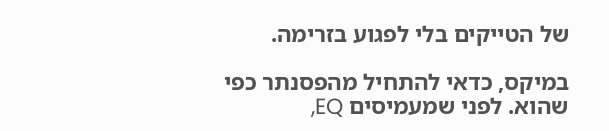של הטייקים בלי לפגוע בזרימה.

במיקס, כדאי להתחיל מהפסנתר כפי שהוא. לפני שמעמיסים EQ,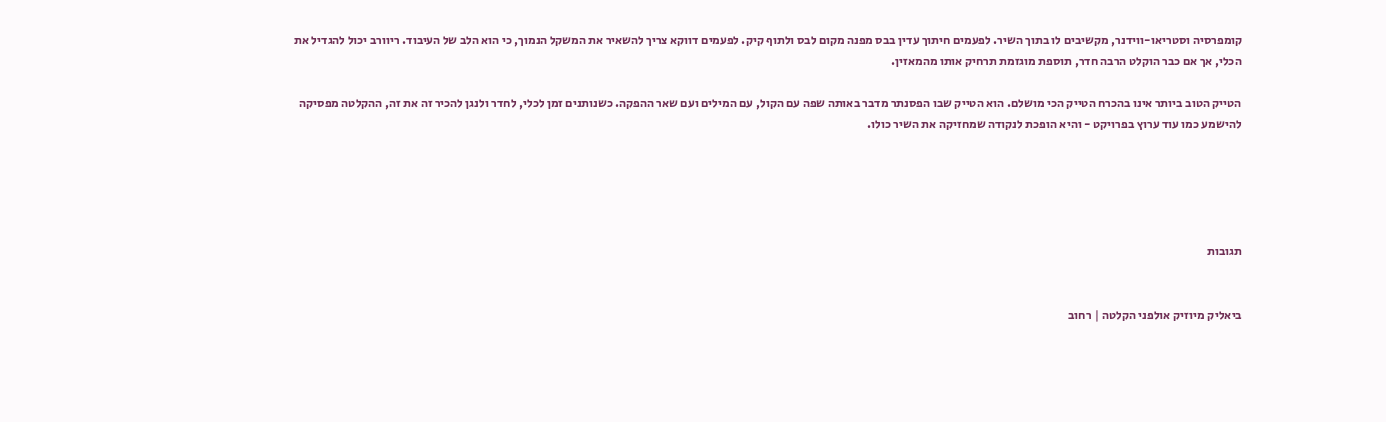קומפרסיה וסטריאו-ווידנר, מקשיבים לו בתוך השיר. לפעמים חיתוך עדין בבס מפנה מקום לבס ולתוף קיק. לפעמים דווקא צריך להשאיר את המשקל הנמוך, כי הוא הלב של העיבוד. ריוורב יכול להגדיל את הכלי, אך אם כבר הוקלט הרבה חדר, תוספת מוגזמת תרחיק אותו מהמאזין.

הטייק הטוב ביותר אינו בהכרח הטייק הכי מושלם. הוא הטייק שבו הפסנתר מדבר באותה שפה עם הקול, עם המילים ועם שאר ההפקה. כשנותנים זמן לכלי, לחדר ולנגן להכיר זה את זה, ההקלטה מפסיקה להישמע כמו עוד ערוץ בפרויקט - והיא הופכת לנקודה שמחזיקה את השיר כולו.





תגובות


ביאליק מיוזיק אולפני הקלטה | רחוב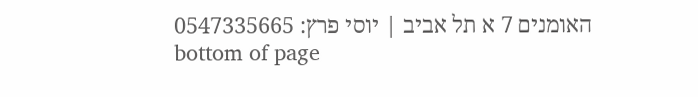האומנים 7 א תל אביב | יוסי פרץ: 0547335665
bottom of page